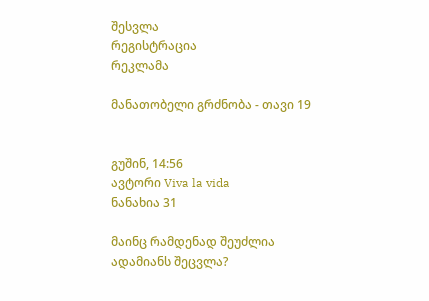შესვლა
რეგისტრაცია
რეკლამა

მანათობელი გრძნობა - თავი 19


გუშინ, 14:56
ავტორი Viva la vida
ნანახია 31

მაინც რამდენად შეუძლია ადამიანს შეცვლა?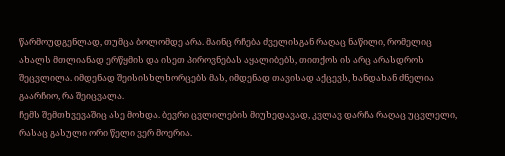წარმოუდგენლად, თუმცა ბოლომდე არა. მაინც რჩება ძველისგან რაღაც ნაწილი, რომელიც ახალს მთლიანად ერწყმის და ისეთ პიროვნებას აყალიბებს, თითქოს ის არც არასდროს შეცვლილა. იმდენად შეისისხლხორცებს მას, იმდენად თავისად აქცევს, ხანდახან ძნელია გაარჩიო, რა შეიცვალა.
ჩემს შემთხვევაშიც ასე მოხდა. ბევრი ცვლილების მიუხედავად, კვლავ დარჩა რაღაც უცვლელი, რასაც გასული ორი წელი ვერ მოერია.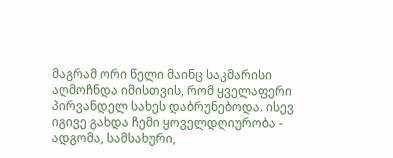მაგრამ ორი წელი მაინც საკმარისი აღმოჩნდა იმისთვის, რომ ყველაფერი პირვანდელ სახეს დაბრუნებოდა. ისევ იგივე გახდა ჩემი ყოველდღიურობა - ადგომა, სამსახური,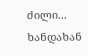ძილი... ხანდახან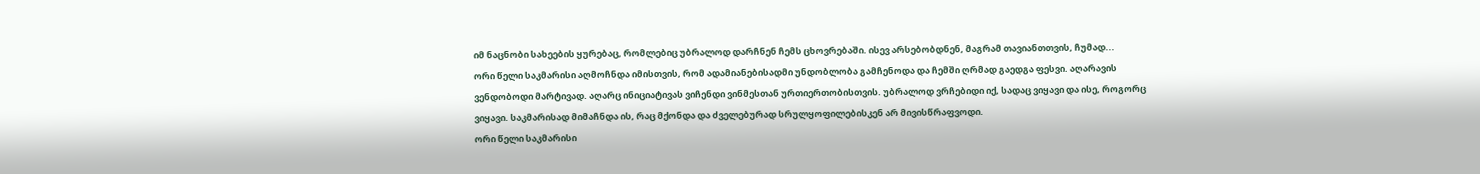იმ ნაცნობი სახეების ყურებაც, რომლებიც უბრალოდ დარჩნენ ჩემს ცხოვრებაში. ისევ არსებობდნენ, მაგრამ თავიანთთვის, ჩუმად...
ორი წელი საკმარისი აღმოჩნდა იმისთვის, რომ ადამიანებისადმი უნდობლობა გამჩენოდა და ჩემში ღრმად გაედგა ფესვი. აღარავის ვენდობოდი მარტივად. აღარც ინიციატივას ვიჩენდი ვინმესთან ურთიერთობისთვის. უბრალოდ ვრჩებიდი იქ, სადაც ვიყავი და ისე, როგორც ვიყავი. საკმარისად მიმაჩნდა ის, რაც მქონდა და ძველებურად სრულყოფილებისკენ არ მივისწრაფვოდი.
ორი წელი საკმარისი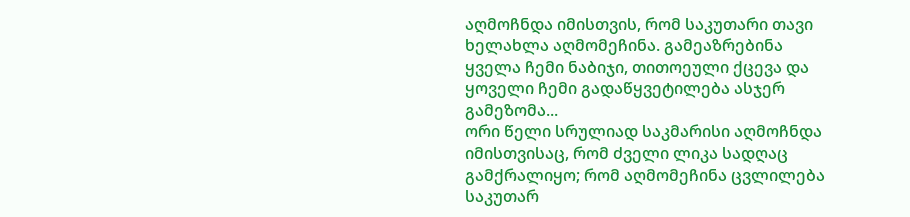აღმოჩნდა იმისთვის, რომ საკუთარი თავი ხელახლა აღმომეჩინა. გამეაზრებინა ყველა ჩემი ნაბიჯი, თითოეული ქცევა და ყოველი ჩემი გადაწყვეტილება ასჯერ გამეზომა...
ორი წელი სრულიად საკმარისი აღმოჩნდა იმისთვისაც, რომ ძველი ლიკა სადღაც გამქრალიყო; რომ აღმომეჩინა ცვლილება საკუთარ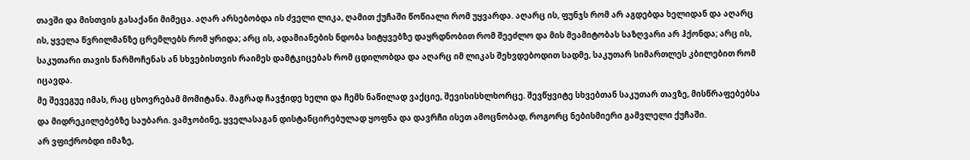თავში და მისთვის გასაქანი მიმეცა. აღარ არსებობდა ის ძველი ლიკა, ღამით ქუჩაში წოწიალი რომ უყვარდა. აღარც ის, ფუნჯს რომ არ აგდებდა ხელიდან და აღარც ის, ყველა წვრილმანზე ცრემლებს რომ ყრიდა; არც ის, ადამიანების ნდობა სიტყვებზე დაყრდნობით რომ შეეძლო და მის მეამიტობას საზღვარი არ ჰქონდა; არც ის, საკუთარი თავის წარმოჩენას ან სხვებისთვის რაიმეს დამტკიცებას რომ ცდილობდა და აღარც იმ ლიკას შეხვდებოდით სადმე, საკუთარ სიმართლეს კბილებით რომ იცავდა.
მე შევეგუე იმას, რაც ცხოვრებამ მომიტანა. მაგრად ჩავჭიდე ხელი და ჩემს ნაწილად ვაქციე, შევისისხლხორცე. შევწყვიტე სხვებთან საკუთარ თავზე, მისწრაფებებსა და მიდრეკილებებზე საუბარი. ვამჯობინე, ყველასაგან დისტანცირებულად ყოფნა და დავრჩი ისეთ ამოცნობად, როგორც ნებისმიერი გამვლელი ქუჩაში.
არ ვფიქრობდი იმაზე,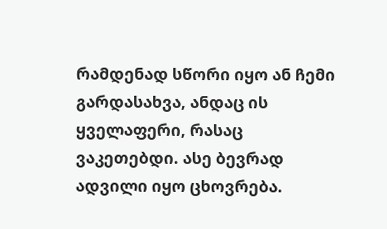რამდენად სწორი იყო ან ჩემი გარდასახვა, ანდაც ის ყველაფერი, რასაც ვაკეთებდი. ასე ბევრად ადვილი იყო ცხოვრება.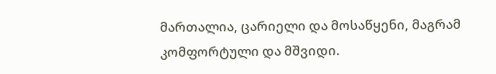მართალია, ცარიელი და მოსაწყენი, მაგრამ კომფორტული და მშვიდი.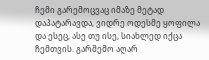ჩემი გარემოცვაც იმაზე მეტად დაპატარავდა, ვიდრე ოდესმე ყოფილა და ესეც, ასე თუ ისე, სიახლედ იქცა ჩემთვის. გარშემო აღარ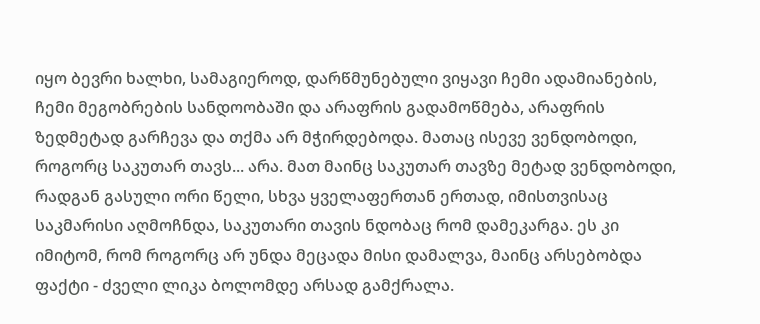იყო ბევრი ხალხი, სამაგიეროდ, დარწმუნებული ვიყავი ჩემი ადამიანების, ჩემი მეგობრების სანდოობაში და არაფრის გადამოწმება, არაფრის ზედმეტად გარჩევა და თქმა არ მჭირდებოდა. მათაც ისევე ვენდობოდი, როგორც საკუთარ თავს... არა. მათ მაინც საკუთარ თავზე მეტად ვენდობოდი, რადგან გასული ორი წელი, სხვა ყველაფერთან ერთად, იმისთვისაც საკმარისი აღმოჩნდა, საკუთარი თავის ნდობაც რომ დამეკარგა. ეს კი იმიტომ, რომ როგორც არ უნდა მეცადა მისი დამალვა, მაინც არსებობდა ფაქტი - ძველი ლიკა ბოლომდე არსად გამქრალა.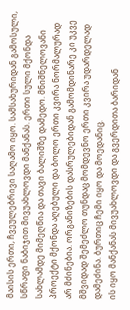მაისის ერთი, ჩვეულებრივი საღამო იყო. სამსახურიდან გამოსული, სწრაფი ნაბიჯით მივუახლოვდი მანქანას. ერთი სული მქონდა სახლამდე მიმეღწია და თავი ბალიშზე დამედო. მნიშნელოვანი პროექტი მქონდა აღებული და ბოლო ერთი კვირა ნორმალურად არ მძინებია. ორგანიზების დასრულებიდან გამომდინარე კი უკვე მშვიდად შემეძლო თუნდაც მომდევნო ერთი კვირა უდარდელად დამეძინა. ბურთიც ჩემი იყო და მოედანიც.
ის იყო მანქანას მივუახლოვდი და გვერდითა ბარიდან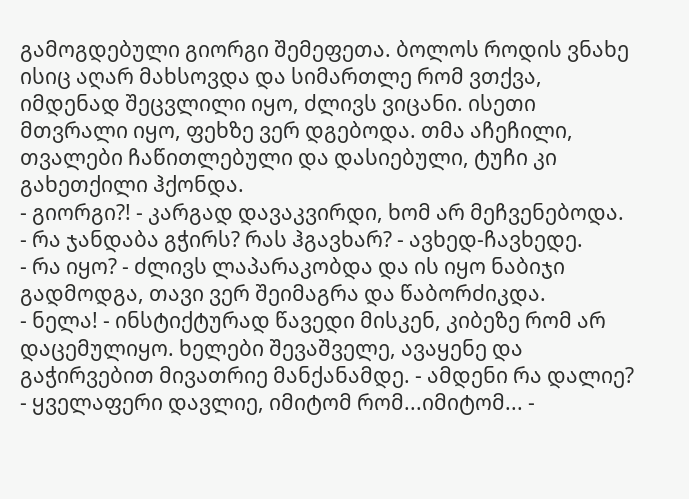გამოგდებული გიორგი შემეფეთა. ბოლოს როდის ვნახე ისიც აღარ მახსოვდა და სიმართლე რომ ვთქვა, იმდენად შეცვლილი იყო, ძლივს ვიცანი. ისეთი მთვრალი იყო, ფეხზე ვერ დგებოდა. თმა აჩეჩილი, თვალები ჩაწითლებული და დასიებული, ტუჩი კი გახეთქილი ჰქონდა.
- გიორგი?! - კარგად დავაკვირდი, ხომ არ მეჩვენებოდა. - რა ჯანდაბა გჭირს? რას ჰგავხარ? - ავხედ-ჩავხედე.
- რა იყო? - ძლივს ლაპარაკობდა და ის იყო ნაბიჯი გადმოდგა, თავი ვერ შეიმაგრა და წაბორძიკდა.
- ნელა! - ინსტიქტურად წავედი მისკენ, კიბეზე რომ არ დაცემულიყო. ხელები შევაშველე, ავაყენე და გაჭირვებით მივათრიე მანქანამდე. - ამდენი რა დალიე?
- ყველაფერი დავლიე, იმიტომ რომ...იმიტომ... -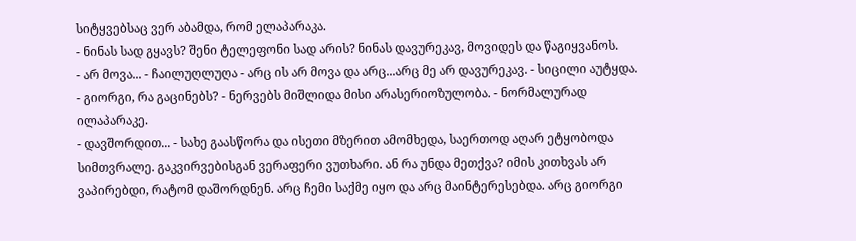სიტყვებსაც ვერ აბამდა, რომ ელაპარაკა.
- ნინას სად გყავს? შენი ტელეფონი სად არის? ნინას დავურეკავ, მოვიდეს და წაგიყვანოს.
- არ მოვა... - ჩაილუღლუღა - არც ის არ მოვა და არც...არც მე არ დავურეკავ. - სიცილი აუტყდა.
- გიორგი, რა გაცინებს? - ნერვებს მიშლიდა მისი არასერიოზულობა. - ნორმალურად ილაპარაკე.
- დავშორდით... - სახე გაასწორა და ისეთი მზერით ამომხედა, საერთოდ აღარ ეტყობოდა სიმთვრალე. გაკვირვებისგან ვერაფერი ვუთხარი. ან რა უნდა მეთქვა? იმის კითხვას არ ვაპირებდი, რატომ დაშორდნენ. არც ჩემი საქმე იყო და არც მაინტერესებდა. არც გიორგი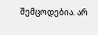შემცოდებია. არ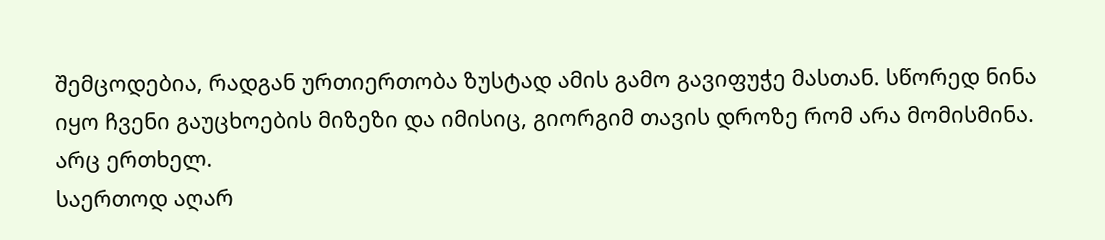შემცოდებია, რადგან ურთიერთობა ზუსტად ამის გამო გავიფუჭე მასთან. სწორედ ნინა იყო ჩვენი გაუცხოების მიზეზი და იმისიც, გიორგიმ თავის დროზე რომ არა მომისმინა.
არც ერთხელ.
საერთოდ აღარ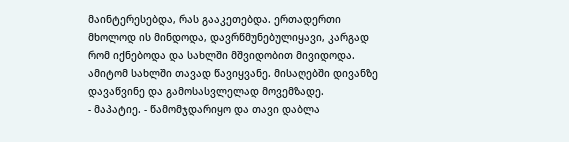მაინტერესებდა, რას გააკეთებდა. ერთადერთი მხოლოდ ის მინდოდა, დავრწმუნებულიყავი, კარგად რომ იქნებოდა და სახლში მშვიდობით მივიდოდა. ამიტომ სახლში თავად წავიყვანე. მისაღებში დივანზე დავაწვინე და გამოსასვლელად მოვემზადე.
- მაპატიე. - წამომჯდარიყო და თავი დაბლა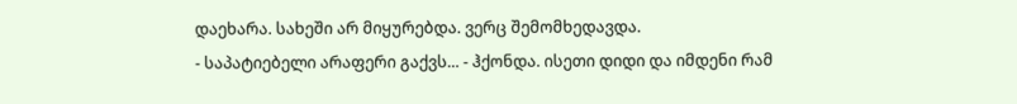დაეხარა. სახეში არ მიყურებდა. ვერც შემომხედავდა.
- საპატიებელი არაფერი გაქვს... - ჰქონდა. ისეთი დიდი და იმდენი რამ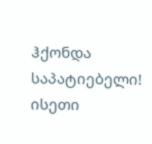ჰქონდა საპატიებელი! ისეთი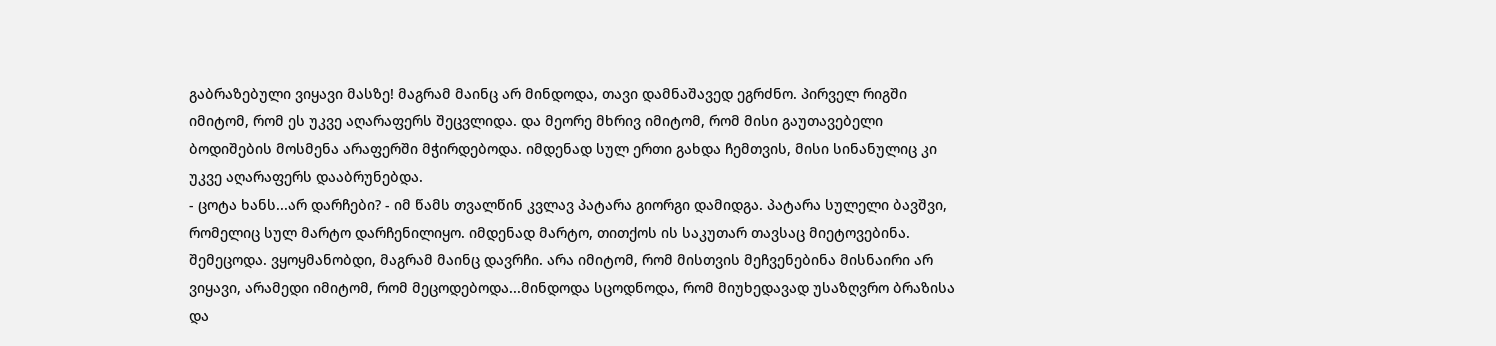გაბრაზებული ვიყავი მასზე! მაგრამ მაინც არ მინდოდა, თავი დამნაშავედ ეგრძნო. პირველ რიგში იმიტომ, რომ ეს უკვე აღარაფერს შეცვლიდა. და მეორე მხრივ იმიტომ, რომ მისი გაუთავებელი ბოდიშების მოსმენა არაფერში მჭირდებოდა. იმდენად სულ ერთი გახდა ჩემთვის, მისი სინანულიც კი უკვე აღარაფერს დააბრუნებდა.
- ცოტა ხანს...არ დარჩები? - იმ წამს თვალწინ კვლავ პატარა გიორგი დამიდგა. პატარა სულელი ბავშვი, რომელიც სულ მარტო დარჩენილიყო. იმდენად მარტო, თითქოს ის საკუთარ თავსაც მიეტოვებინა.
შემეცოდა. ვყოყმანობდი, მაგრამ მაინც დავრჩი. არა იმიტომ, რომ მისთვის მეჩვენებინა მისნაირი არ ვიყავი, არამედი იმიტომ, რომ მეცოდებოდა...მინდოდა სცოდნოდა, რომ მიუხედავად უსაზღვრო ბრაზისა და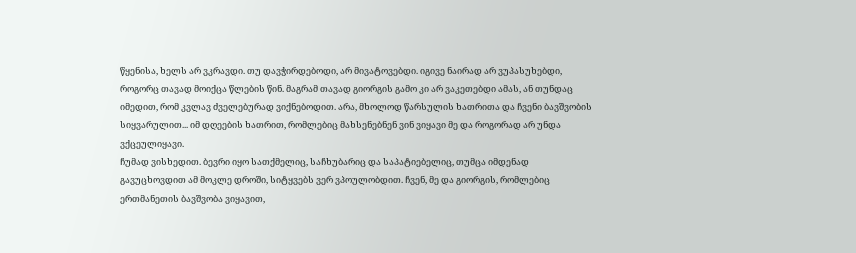წყენისა, ხელს არ ვკრავდი. თუ დავჭირდებოდი, არ მივატოვებდი. იგივე ნაირად არ ვუპასუხებდი, როგორც თავად მოიქცა წლების წინ. მაგრამ თავად გიორგის გამო კი არ ვაკეთებდი ამას, ან თუნდაც იმედით, რომ კვლავ ძველებურად ვიქნებოდით. არა, მხოლოდ წარსულის ხათრითა და ჩვენი ბავშვობის სიყვარულით... იმ დღეების ხათრით, რომლებიც მახსენებნენ ვინ ვიყავი მე და როგორად არ უნდა ვქცეულიყავი.
ჩუმად ვისხედით. ბევრი იყო სათქმელიც, საჩხუბარიც და საპატიებელიც, თუმცა იმდენად გავუცხოვდით ამ მოკლე დროში, სიტყვებს ვერ ვპოულობდით. ჩვენ, მე და გიორგის, რომლებიც ერთმანეთის ბავშვობა ვიყავით,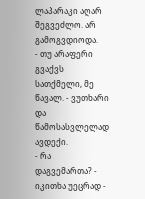ლაპარაკი აღარ შეგვეძლო. არ გამოგვდიოდა.
- თუ არაფერი გვაქვს სათქმელი, მე წავალ. - ვუთხარი და წამოსასვლელად ავდექი.
- რა დაგვემართა? - იკითხა უეცრად -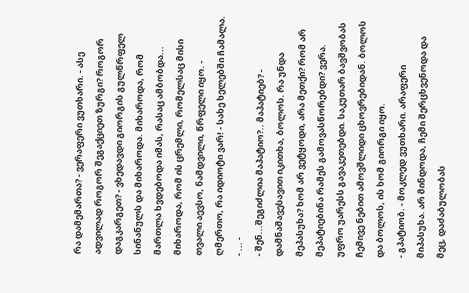რა დამემართა? - ვერაფერი ვუთხარი. - ასე ადვილად როგორ შეგაქციეთ ზურგი? როგორ დაგკარგეთ? - ვხედავდი გიორგის გულწრფელ სინანულს და მიხაროდა. მიხაროდა, რომ მართლა ხვდებოდა იმას, რასაც ამბობდა... მიხაროდა, რომ ის ცრემლი, რომელსაც მისი თვალი აევსო, ნამდვილი, წრფელი იყო. - ღმერთო, რა იდიოტი ვარ! - სახე ხელებში ჩამალა.
- ... -
- შენ...შეგიძლია მაპატიო?.. მაპატიებ? - დამნაშავესავით იკითხა, ბოლოს. რა უნდა მეპასუხა? ხომ არ ვეტყოდი, არა მეთქი? რომ არ მეპატიებინა რამეს გამოვასწორებდი? ვერა. უფრო უარესს გავაკეთებდი. საკუთარ ბავშვობას ჩემივე ნებით ამოვშლიდი ცხოვრებიდან. ბოლოს და ბოლოს, ის ხომ გიორგი იყო.
- გპატიობ. - მოკლედ ვუთხარი. არაფერი მიპასუხა. არ მინდოდა, ჩემი შერცხვენოდა და მეც, დაძაბულობას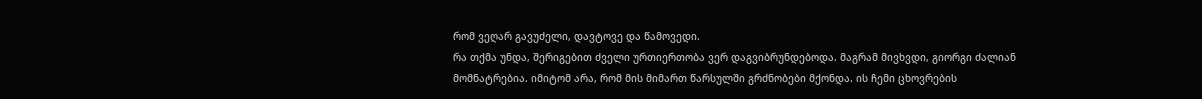რომ ვეღარ გავუძელი, დავტოვე და წამოვედი.
რა თქმა უნდა, შერიგებით ძველი ურთიერთობა ვერ დაგვიბრუნდებოდა. მაგრამ მივხვდი, გიორგი ძალიან მომნატრებია. იმიტომ არა, რომ მის მიმართ წარსულში გრძნობები მქონდა. ის ჩემი ცხოვრების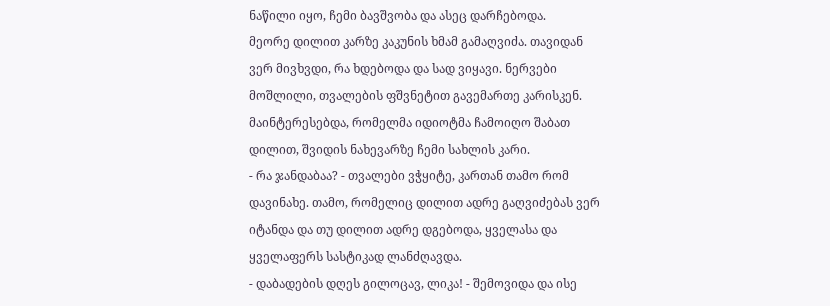ნაწილი იყო, ჩემი ბავშვობა და ასეც დარჩებოდა.
მეორე დილით კარზე კაკუნის ხმამ გამაღვიძა. თავიდან ვერ მივხვდი, რა ხდებოდა და სად ვიყავი. ნერვები მოშლილი, თვალების ფშვნეტით გავემართე კარისკენ. მაინტერესებდა, რომელმა იდიოტმა ჩამოიღო შაბათ დილით, შვიდის ნახევარზე ჩემი სახლის კარი.
- რა ჯანდაბაა? - თვალები ვჭყიტე, კართან თამო რომ დავინახე. თამო, რომელიც დილით ადრე გაღვიძებას ვერ იტანდა და თუ დილით ადრე დგებოდა, ყველასა და ყველაფერს სასტიკად ლანძღავდა.
- დაბადების დღეს გილოცავ, ლიკა! - შემოვიდა და ისე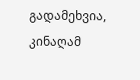გადამეხვია, კინაღამ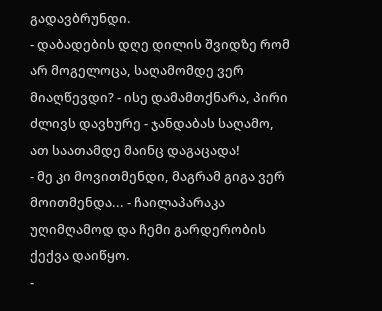გადავბრუნდი.
- დაბადების დღე დილის შვიდზე რომ არ მოგელოცა, საღამომდე ვერ მიაღწევდი? - ისე დამამთქნარა, პირი ძლივს დავხურე - ჯანდაბას საღამო, ათ საათამდე მაინც დაგაცადა!
- მე კი მოვითმენდი, მაგრამ გიგა ვერ მოითმენდა... - ჩაილაპარაკა უღიმღამოდ და ჩემი გარდერობის ქექვა დაიწყო.
-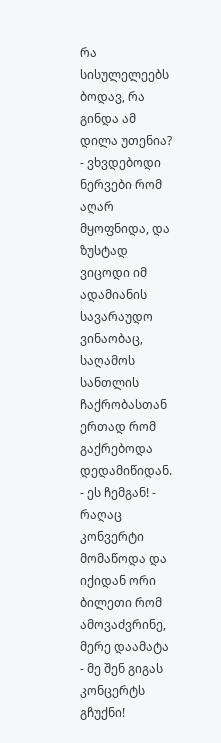რა სისულელეებს ბოდავ, რა გინდა ამ დილა უთენია? - ვხვდებოდი ნერვები რომ აღარ მყოფნიდა, და ზუსტად ვიცოდი იმ ადამიანის სავარაუდო ვინაობაც, საღამოს სანთლის ჩაქრობასთან ერთად რომ გაქრებოდა დედამიწიდან.
- ეს ჩემგან! - რაღაც კონვერტი მომაწოდა და იქიდან ორი ბილეთი რომ ამოვაძვრინე, მერე დაამატა - მე შენ გიგას კონცერტს გჩუქნი!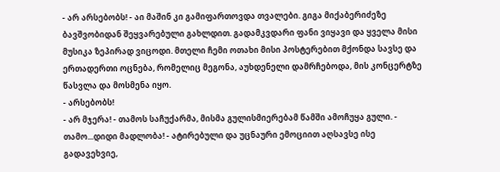- არ არსებობს! - აი მაშინ კი გამიფართოვდა თვალები. გიგა მიქაბერიძეზე ბავშვობიდან შეყვარებული გახლდით. გადამკვდარი ფანი ვიყავი და ყველა მისი მუსიკა ზეპირად ვიცოდი. მთელი ჩემი ოთახი მისი პოსტერებით მქონდა სავსე და ერთადერთი ოცნება, რომელიც მეგონა, აუხდენელი დამრჩებოდა, მის კონცერტზე წასვლა და მოსმენა იყო.
- არსებობს!
- არ მჯერა! - თამოს საჩუქარმა, მისმა გულისმიერებამ წამში ამოჩუყა გული. - თამო...დიდი მადლობა! - ატირებული და უცნაური ემოციით აღსავსე ისე გადავეხვიე,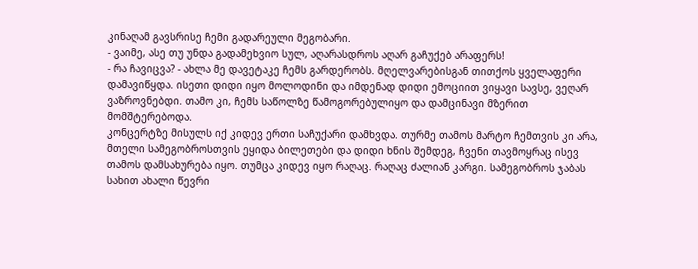კინაღამ გავსრისე ჩემი გადარეული მეგობარი.
- ვაიმე, ასე თუ უნდა გადამეხვიო სულ, აღარასდროს აღარ გაჩუქებ არაფერს!
- რა ჩავიცვა? - ახლა მე დავეტაკე ჩემს გარდერობს. მღელვარებისგან თითქოს ყველაფერი დამავიწყდა. ისეთი დიდი იყო მოლოდინი და იმდენად დიდი ემოციით ვიყავი სავსე, ვეღარ ვაზროვნებდი. თამო კი, ჩემს საწოლზე წამოგორებულიყო და დამცინავი მზერით მომშტერებოდა.
კონცერტზე მისულს იქ კიდევ ერთი საჩუქარი დამხვდა. თურმე თამოს მარტო ჩემთვის კი არა, მთელი სამეგობროსთვის ეყიდა ბილეთები და დიდი ხნის შემდეგ, ჩვენი თავმოყრაც ისევ თამოს დამსახურება იყო. თუმცა კიდევ იყო რაღაც. რაღაც ძალიან კარგი. სამეგობროს ჯაბას სახით ახალი წევრი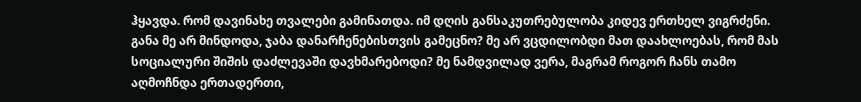ჰყავდა. რომ დავინახე თვალები გამინათდა. იმ დღის განსაკუთრებულობა კიდევ ერთხელ ვიგრძენი. განა მე არ მინდოდა, ჯაბა დანარჩენებისთვის გამეცნო? მე არ ვცდილობდი მათ დაახლოებას, რომ მას სოციალური შიშის დაძლევაში დავხმარებოდი? მე ნამდვილად ვერა, მაგრამ როგორ ჩანს თამო აღმოჩნდა ერთადერთი,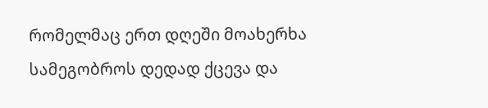რომელმაც ერთ დღეში მოახერხა სამეგობროს დედად ქცევა და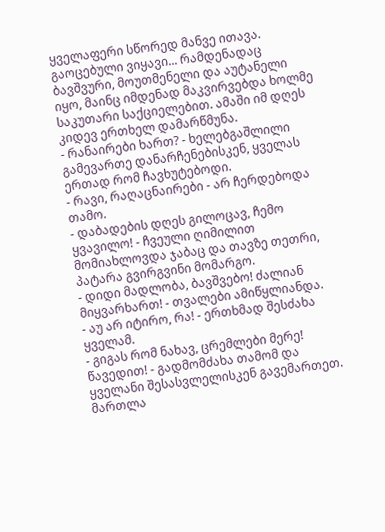ყველაფერი სწორედ მანვე ითავა. გაოცებული ვიყავი... რამდენადაც ბავშვური, მოუთმენელი და აუტანელი იყო, მაინც იმდენად მაკვირვებდა ხოლმე საკუთარი საქციელებით. ამაში იმ დღეს კიდევ ერთხელ დამარწმუნა.
- რანაირები ხართ? - ხელებგაშლილი გამევართე დანარჩენებისკენ, ყველას ერთად რომ ჩავხუტებოდი.
- რავი, რაღაცნაირები - არ ჩერდებოდა თამო.
- დაბადების დღეს გილოცავ, ჩემო ყვავილო! - ჩვეული ღიმილით მომიახლოვდა ჯაბაც და თავზე თეთრი, პატარა გვირგვინი მომარგო.
- დიდი მადლობა, ბავშვებო! ძალიან მიყვარხართ! - თვალები ამიწყლიანდა.
- აუ არ იტირო, რა! - ერთხმად შესძახა ყველამ.
- გიგას რომ ნახავ, ცრემლები მერე! წავედით! - გადმომძახა თამომ და ყველანი შესასვლელისკენ გავემართეთ.
მართლა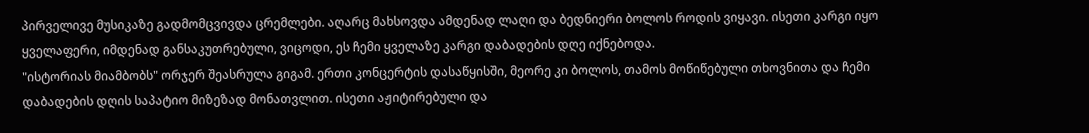პირველივე მუსიკაზე გადმომცვივდა ცრემლები. აღარც მახსოვდა ამდენად ლაღი და ბედნიერი ბოლოს როდის ვიყავი. ისეთი კარგი იყო ყველაფერი, იმდენად განსაკუთრებული, ვიცოდი, ეს ჩემი ყველაზე კარგი დაბადების დღე იქნებოდა.
"ისტორიას მიამბობს" ორჯერ შეასრულა გიგამ. ერთი კონცერტის დასაწყისში, მეორე კი ბოლოს, თამოს მოწიწებული თხოვნითა და ჩემი დაბადების დღის საპატიო მიზეზად მონათვლით. ისეთი აჟიტირებული და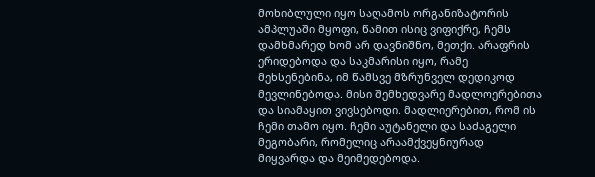მოხიბლული იყო საღამოს ორგანიზატორის ამპლუაში მყოფი, წამით ისიც ვიფიქრე, ჩემს დამხმარედ ხომ არ დავნიშნო, მეთქი. არაფრის ერიდებოდა და საკმარისი იყო, რამე მეხსენებინა, იმ წამსვე მზრუნველ დედიკოდ მევლინებოდა. მისი შემხედვარე მადლოერებითა და სიამაყით ვივსებოდი. მადლიერებით, რომ ის ჩემი თამო იყო. ჩემი აუტანელი და საძაგელი მეგობარი, რომელიც არაამქვეყნიურად მიყვარდა და მეიმედებოდა.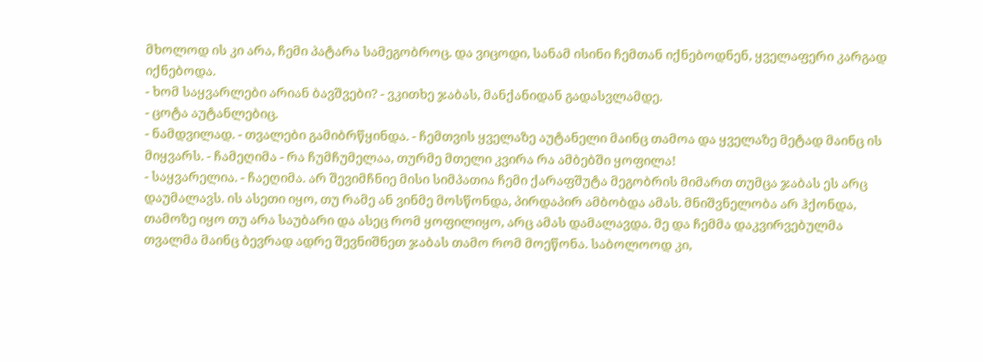მხოლოდ ის კი არა, ჩემი პატარა სამეგობროც. და ვიცოდი, სანამ ისინი ჩემთან იქნებოდნენ, ყველაფერი კარგად იქნებოდა.
- ხომ საყვარლები არიან ბავშვები? - ვკითხე ჯაბას, მანქანიდან გადასვლამდე.
- ცოტა აუტანლებიც.
- ნამდვილად. - თვალები გამიბრწყინდა. - ჩემთვის ყველაზე აუტანელი მაინც თამოა და ყველაზე მეტად მაინც ის მიყვარს. - ჩამეღიმა - რა ჩუმჩუმელაა, თურმე მთელი კვირა რა ამბებში ყოფილა!
- საყვარელია. - ჩაეღიმა. არ შევიმჩნიე მისი სიმპათია ჩემი ქარაფშუტა მეგობრის მიმართ თუმცა ჯაბას ეს არც დაუმალავს. ის ასეთი იყო, თუ რამე ან ვინმე მოსწონდა, პირდაპირ ამბობდა ამას. მნიშვნელობა არ ჰქონდა, თამოზე იყო თუ არა საუბარი და ასეც რომ ყოფილიყო, არც ამას დამალავდა. მე და ჩემმა დაკვირვებულმა თვალმა მაინც ბევრად ადრე შევნიშნეთ ჯაბას თამო რომ მოეწონა. საბოლოოდ კი,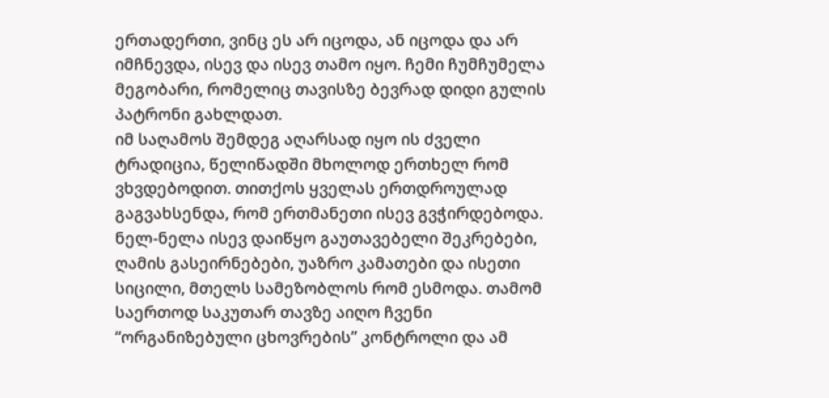ერთადერთი, ვინც ეს არ იცოდა, ან იცოდა და არ იმჩნევდა, ისევ და ისევ თამო იყო. ჩემი ჩუმჩუმელა მეგობარი, რომელიც თავისზე ბევრად დიდი გულის პატრონი გახლდათ.
იმ საღამოს შემდეგ აღარსად იყო ის ძველი ტრადიცია, წელიწადში მხოლოდ ერთხელ რომ ვხვდებოდით. თითქოს ყველას ერთდროულად გაგვახსენდა, რომ ერთმანეთი ისევ გვჭირდებოდა. ნელ-ნელა ისევ დაიწყო გაუთავებელი შეკრებები, ღამის გასეირნებები, უაზრო კამათები და ისეთი სიცილი, მთელს სამეზობლოს რომ ესმოდა. თამომ საერთოდ საკუთარ თავზე აიღო ჩვენი “ორგანიზებული ცხოვრების” კონტროლი და ამ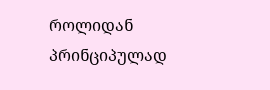როლიდან პრინციპულად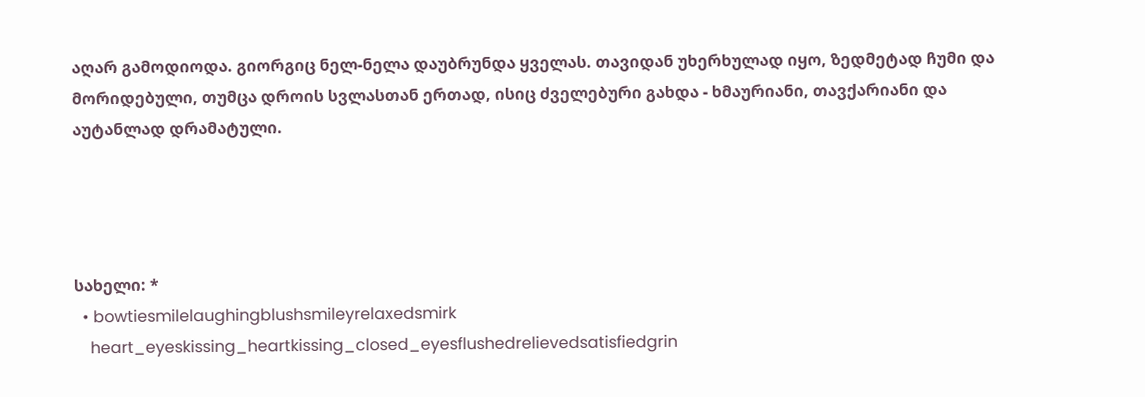აღარ გამოდიოდა. გიორგიც ნელ-ნელა დაუბრუნდა ყველას. თავიდან უხერხულად იყო, ზედმეტად ჩუმი და მორიდებული, თუმცა დროის სვლასთან ერთად, ისიც ძველებური გახდა - ხმაურიანი, თავქარიანი და აუტანლად დრამატული.




სახელი: *
  • bowtiesmilelaughingblushsmileyrelaxedsmirk
    heart_eyeskissing_heartkissing_closed_eyesflushedrelievedsatisfiedgrin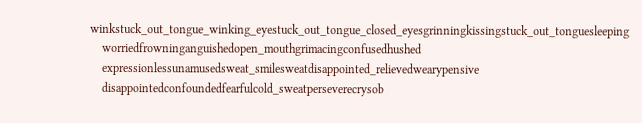winkstuck_out_tongue_winking_eyestuck_out_tongue_closed_eyesgrinningkissingstuck_out_tonguesleeping
    worriedfrowninganguishedopen_mouthgrimacingconfusedhushed
    expressionlessunamusedsweat_smilesweatdisappointed_relievedwearypensive
    disappointedconfoundedfearfulcold_sweatperseverecrysob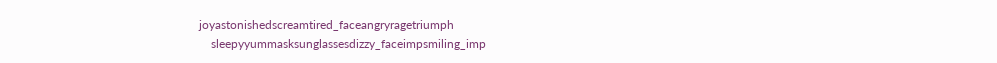joyastonishedscreamtired_faceangryragetriumph
    sleepyyummasksunglassesdizzy_faceimpsmiling_imp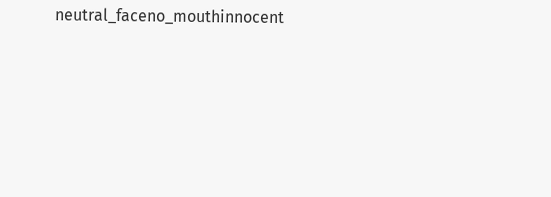neutral_faceno_mouthinnocent